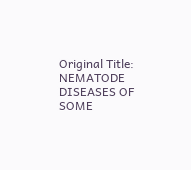Original Title: NEMATODE DISEASES OF SOME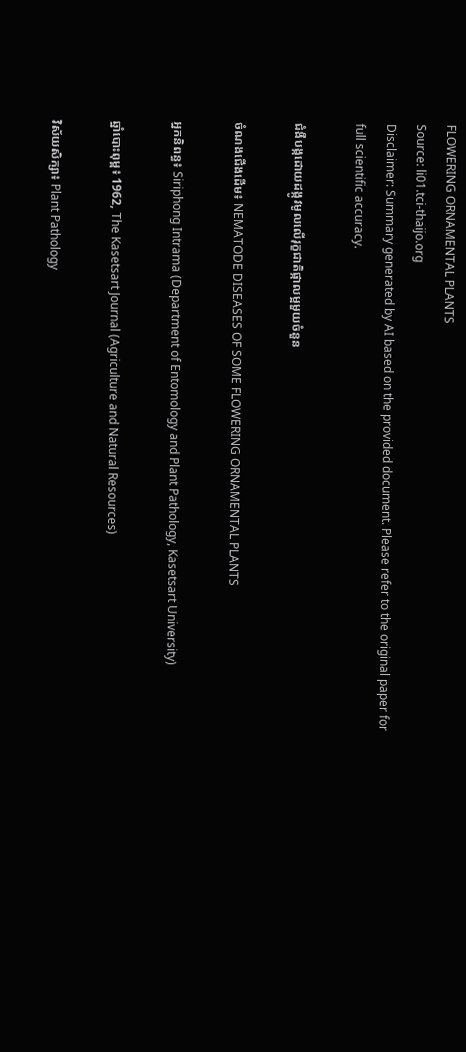FLOWERING ORNAMENTAL PLANTS
Source: li01.tci-thaijo.org
Disclaimer: Summary generated by AI based on the provided document. Please refer to the original paper for full scientific accuracy.

ជំងឺបង្កដោយដង្កូវមូលលើរុក្ខជាតិផ្កាលម្អមួយចំនួន

ចំណងជើងដើម៖ NEMATODE DISEASES OF SOME FLOWERING ORNAMENTAL PLANTS

អ្នកនិពន្ធ៖ Siriphong Intrama (Department of Entomology and Plant Pathology, Kasetsart University)

ឆ្នាំបោះពុម្ព៖ 1962, The Kasetsart Journal (Agriculture and Natural Resources)

វិស័យសិក្សា៖ Plant Pathology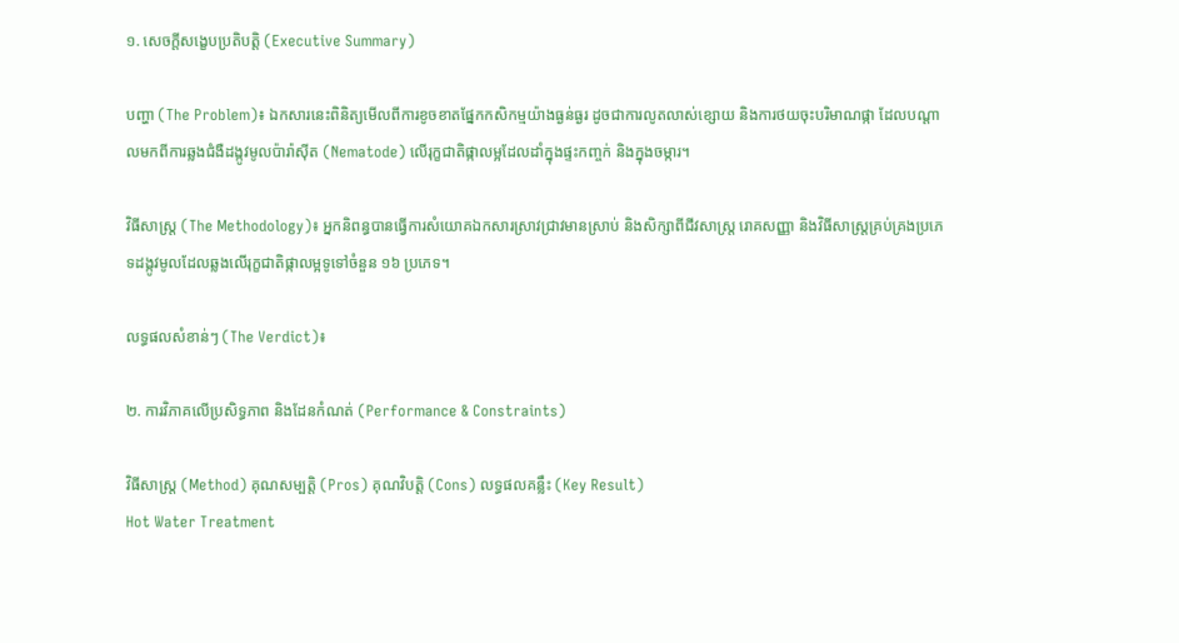១. សេចក្តីសង្ខេបប្រតិបត្តិ (Executive Summary)

បញ្ហា (The Problem)៖ ឯកសារនេះពិនិត្យមើលពីការខូចខាតផ្នែកកសិកម្មយ៉ាងធ្ងន់ធ្ងរ ដូចជាការលូតលាស់ខ្សោយ និងការថយចុះបរិមាណផ្កា ដែលបណ្តាលមកពីការឆ្លងជំងឺដង្កូវមូលប៉ារ៉ាស៊ីត (Nematode) លើរុក្ខជាតិផ្កាលម្អដែលដាំក្នុងផ្ទះកញ្ចក់ និងក្នុងចម្ការ។

វិធីសាស្ត្រ (The Methodology)៖ អ្នកនិពន្ធបានធ្វើការសំយោគឯកសារស្រាវជ្រាវមានស្រាប់ និងសិក្សាពីជីវសាស្ត្រ រោគសញ្ញា និងវិធីសាស្ត្រគ្រប់គ្រងប្រភេទដង្កូវមូលដែលឆ្លងលើរុក្ខជាតិផ្កាលម្អទូទៅចំនួន ១៦ ប្រភេទ។

លទ្ធផលសំខាន់ៗ (The Verdict)៖

២. ការវិភាគលើប្រសិទ្ធភាព និងដែនកំណត់ (Performance & Constraints)

វិធីសាស្ត្រ (Method) គុណសម្បត្តិ (Pros) គុណវិបត្តិ (Cons) លទ្ធផលគន្លឹះ (Key Result)
Hot Water Treatment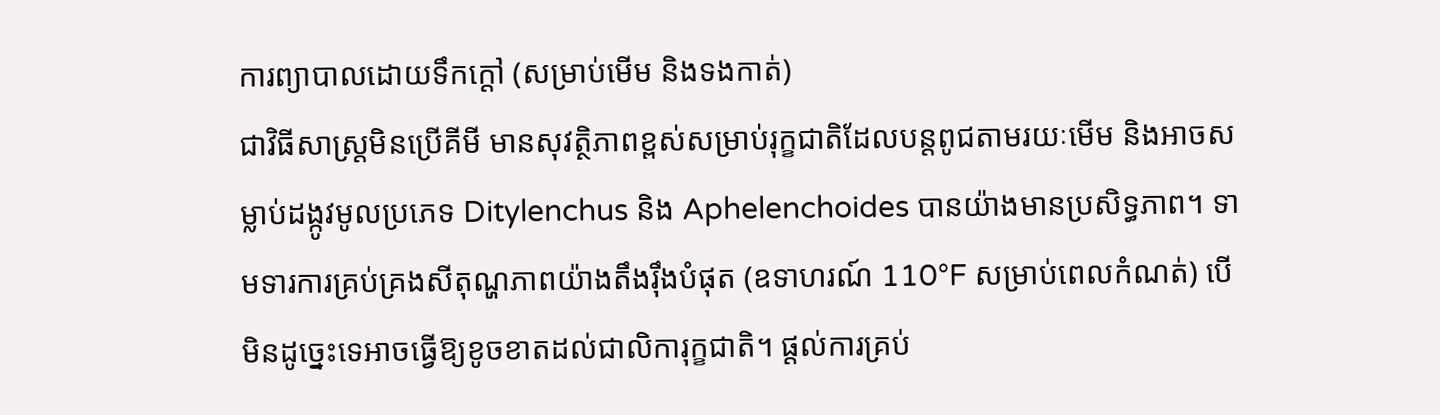ការព្យាបាលដោយទឹកក្តៅ (សម្រាប់មើម និងទងកាត់)
ជាវិធីសាស្ត្រមិនប្រើគីមី មានសុវត្ថិភាពខ្ពស់សម្រាប់រុក្ខជាតិដែលបន្តពូជតាមរយៈមើម និងអាចសម្លាប់ដង្កូវមូលប្រភេទ Ditylenchus និង Aphelenchoides បានយ៉ាងមានប្រសិទ្ធភាព។ ទាមទារការគ្រប់គ្រងសីតុណ្ហភាពយ៉ាងតឹងរ៉ឹងបំផុត (ឧទាហរណ៍ 110°F សម្រាប់ពេលកំណត់) បើមិនដូច្នេះទេអាចធ្វើឱ្យខូចខាតដល់ជាលិការុក្ខជាតិ។ ផ្តល់ការគ្រប់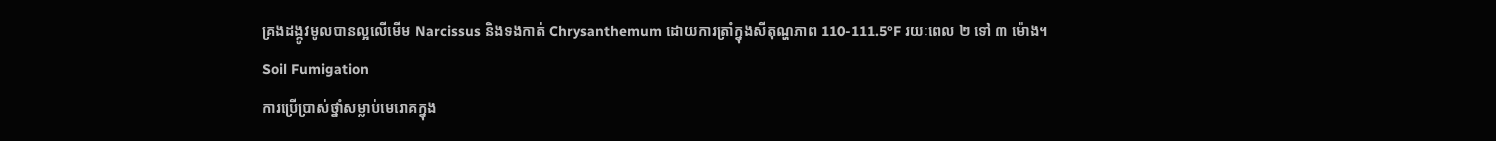គ្រងដង្កូវមូលបានល្អលើមើម Narcissus និងទងកាត់ Chrysanthemum ដោយការត្រាំក្នុងសីតុណ្ហភាព 110-111.5°F រយៈពេល ២ ទៅ ៣ ម៉ោង។
Soil Fumigation
ការប្រើប្រាស់ថ្នាំសម្លាប់មេរោគក្នុង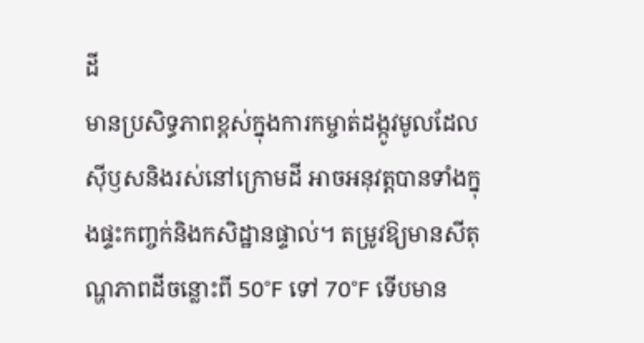ដី
មានប្រសិទ្ធភាពខ្ពស់ក្នុងការកម្ចាត់ដង្កូវមូលដែលស៊ីឫសនិងរស់នៅក្រោមដី អាចអនុវត្តបានទាំងក្នុងផ្ទះកញ្ចក់និងកសិដ្ឋានផ្ទាល់។ តម្រូវឱ្យមានសីតុណ្ហភាពដីចន្លោះពី 50°F ទៅ 70°F ទើបមាន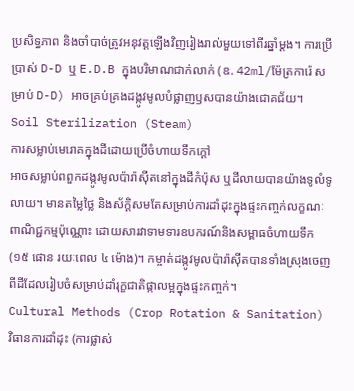ប្រសិទ្ធភាព និងចាំបាច់ត្រូវអនុវត្តឡើងវិញរៀងរាល់មួយទៅពីរឆ្នាំម្តង។ ការប្រើប្រាស់ D-D ឬ E.D.B ក្នុងបរិមាណជាក់លាក់ (ឧ. 42ml/ម៉ែត្រការ៉េ សម្រាប់ D-D) អាចគ្រប់គ្រងដង្កូវមូលបំផ្លាញឫសបានយ៉ាងជោគជ័យ។
Soil Sterilization (Steam)
ការសម្លាប់មេរោគក្នុងដីដោយប្រើចំហាយទឹកក្តៅ
អាចសម្លាប់ពពួកដង្កូវមូលប៉ារ៉ាស៊ីតនៅក្នុងដីកំប៉ុស ឬដីលាយបានយ៉ាងទូលំទូលាយ។ មានតម្លៃថ្លៃ និងស័ក្តិសមតែសម្រាប់ការដាំដុះក្នុងផ្ទះកញ្ចក់លក្ខណៈពាណិជ្ជកម្មប៉ុណ្ណោះ ដោយសារវាទាមទារឧបករណ៍និងសម្ពាធចំហាយទឹក (១៥ ផោន រយៈពេល ៤ ម៉ោង)។ កម្ចាត់ដង្កូវមូលប៉ារ៉ាស៊ីតបានទាំងស្រុងចេញពីដីដែលរៀបចំសម្រាប់ដាំរុក្ខជាតិផ្កាលម្អក្នុងផ្ទះកញ្ចក់។
Cultural Methods (Crop Rotation & Sanitation)
វិធានការដាំដុះ (ការផ្លាស់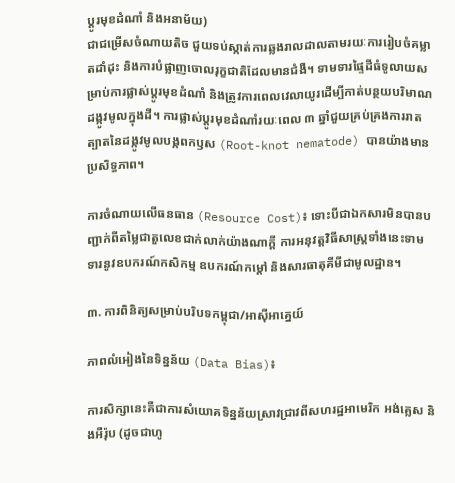ប្តូរមុខដំណាំ និងអនាម័យ)
ជាជម្រើសចំណាយតិច ជួយទប់ស្កាត់ការឆ្លងរាលដាលតាមរយៈការរៀបចំគម្លាតដាំដុះ និងការបំផ្លាញចោលរុក្ខជាតិដែលមានជំងឺ។ ទាមទារផ្ទៃដីធំទូលាយសម្រាប់ការផ្លាស់ប្តូរមុខដំណាំ និងត្រូវការពេលវេលាយូរដើម្បីកាត់បន្ថយបរិមាណដង្កូវមូលក្នុងដី។ ការផ្លាស់ប្តូរមុខដំណាំរយៈពេល ៣ ឆ្នាំជួយគ្រប់គ្រងការរាតត្បាតនៃដង្កូវមូលបង្កពកឫស (Root-knot nematode) បានយ៉ាងមានប្រសិទ្ធភាព។

ការចំណាយលើធនធាន (Resource Cost)៖ ទោះបីជាឯកសារមិនបានបញ្ជាក់ពីតម្លៃជាតួលេខជាក់លាក់យ៉ាងណាក្តី ការអនុវត្តវិធីសាស្ត្រទាំងនេះទាមទារនូវឧបករណ៍កសិកម្ម ឧបករណ៍កម្ដៅ និងសារធាតុគីមីជាមូលដ្ឋាន។

៣. ការពិនិត្យសម្រាប់បរិបទកម្ពុជា/អាស៊ីអាគ្នេយ៍

ភាពលំអៀងនៃទិន្នន័យ (Data Bias)៖

ការសិក្សានេះគឺជាការសំយោគទិន្នន័យស្រាវជ្រាវពីសហរដ្ឋអាមេរិក អង់គ្លេស និងអឺរ៉ុប (ដូចជាហូ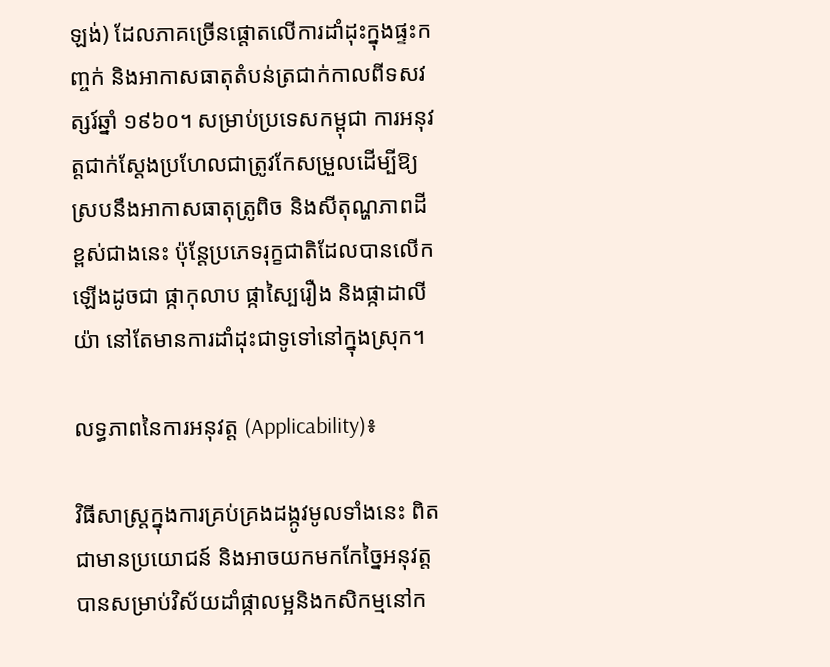ឡង់) ដែលភាគច្រើនផ្តោតលើការដាំដុះក្នុងផ្ទះកញ្ចក់ និងអាកាសធាតុតំបន់ត្រជាក់កាលពីទសវត្សរ៍ឆ្នាំ ១៩៦០។ សម្រាប់ប្រទេសកម្ពុជា ការអនុវត្តជាក់ស្តែងប្រហែលជាត្រូវកែសម្រួលដើម្បីឱ្យស្របនឹងអាកាសធាតុត្រូពិច និងសីតុណ្ហភាពដីខ្ពស់ជាងនេះ ប៉ុន្តែប្រភេទរុក្ខជាតិដែលបានលើកឡើងដូចជា ផ្កាកុលាប ផ្កាស្បៃរឿង និងផ្កាដាលីយ៉ា នៅតែមានការដាំដុះជាទូទៅនៅក្នុងស្រុក។

លទ្ធភាពនៃការអនុវត្ត (Applicability)៖

វិធីសាស្ត្រក្នុងការគ្រប់គ្រងដង្កូវមូលទាំងនេះ ពិតជាមានប្រយោជន៍ និងអាចយកមកកែច្នៃអនុវត្តបានសម្រាប់វិស័យដាំផ្កាលម្អនិងកសិកម្មនៅក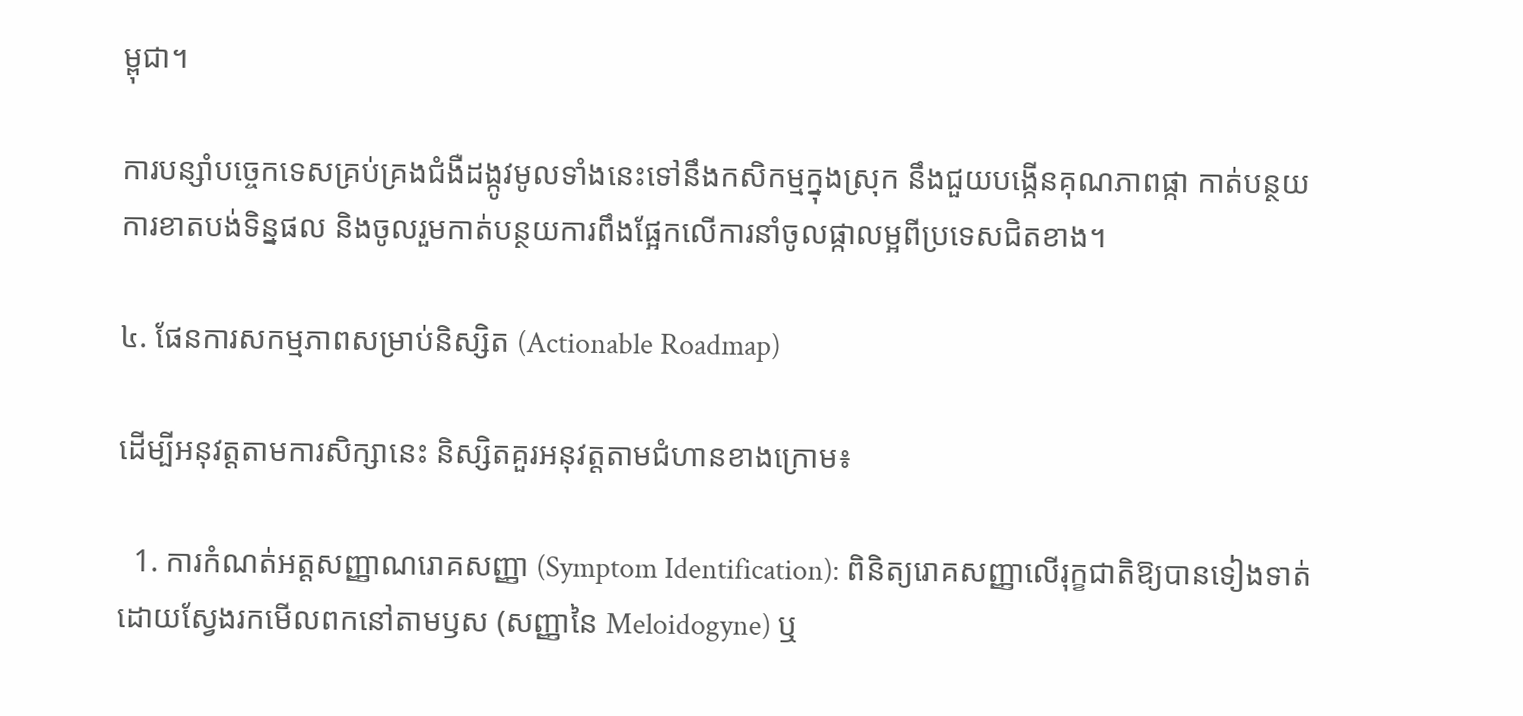ម្ពុជា។

ការបន្សាំបច្ចេកទេសគ្រប់គ្រងជំងឺដង្កូវមូលទាំងនេះទៅនឹងកសិកម្មក្នុងស្រុក នឹងជួយបង្កើនគុណភាពផ្កា កាត់បន្ថយការខាតបង់ទិន្នផល និងចូលរួមកាត់បន្ថយការពឹងផ្អែកលើការនាំចូលផ្កាលម្អពីប្រទេសជិតខាង។

៤. ផែនការសកម្មភាពសម្រាប់និស្សិត (Actionable Roadmap)

ដើម្បីអនុវត្តតាមការសិក្សានេះ និស្សិតគួរអនុវត្តតាមជំហានខាងក្រោម៖

  1. ការកំណត់អត្តសញ្ញាណរោគសញ្ញា (Symptom Identification): ពិនិត្យរោគសញ្ញាលើរុក្ខជាតិឱ្យបានទៀងទាត់ ដោយស្វែងរកមើលពកនៅតាមឫស (សញ្ញានៃ Meloidogyne) ឬ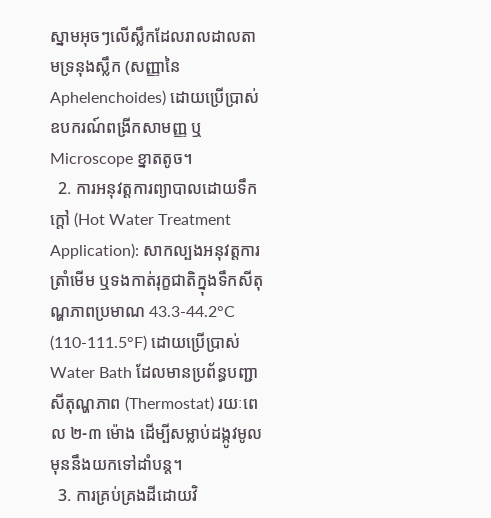ស្នាមអុចៗលើស្លឹកដែលរាលដាលតាមទ្រនុងស្លឹក (សញ្ញានៃ Aphelenchoides) ដោយប្រើប្រាស់ឧបករណ៍ពង្រីកសាមញ្ញ ឬ Microscope ខ្នាតតូច។
  2. ការអនុវត្តការព្យាបាលដោយទឹកក្តៅ (Hot Water Treatment Application): សាកល្បងអនុវត្តការត្រាំមើម ឬទងកាត់រុក្ខជាតិក្នុងទឹកសីតុណ្ហភាពប្រមាណ 43.3-44.2°C (110-111.5°F) ដោយប្រើប្រាស់ Water Bath ដែលមានប្រព័ន្ធបញ្ជាសីតុណ្ហភាព (Thermostat) រយៈពេល ២-៣ ម៉ោង ដើម្បីសម្លាប់ដង្កូវមូលមុននឹងយកទៅដាំបន្ត។
  3. ការគ្រប់គ្រងដីដោយវិ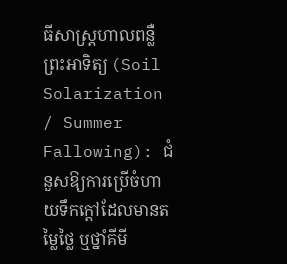ធីសាស្ត្រហាលពន្លឺព្រះអាទិត្យ (Soil Solarization / Summer Fallowing): ជំនួសឱ្យការប្រើចំហាយទឹកក្តៅដែលមានតម្លៃថ្លៃ ឬថ្នាំគីមី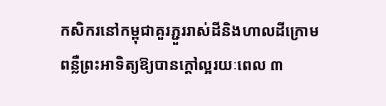កសិករនៅកម្ពុជាគួរភ្ជួររាស់ដីនិងហាលដីក្រោមពន្លឺព្រះអាទិត្យឱ្យបានក្តៅល្អរយៈពេល ៣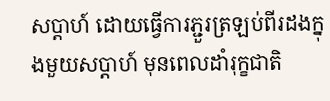សប្តាហ៍ ដោយធ្វើការភ្ជួរត្រឡប់ពីរដងក្នុងមួយសប្តាហ៍ មុនពេលដាំរុក្ខជាតិ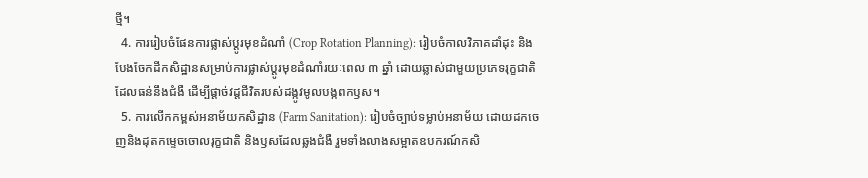ថ្មី។
  4. ការរៀបចំផែនការផ្លាស់ប្តូរមុខដំណាំ (Crop Rotation Planning): រៀបចំកាលវិភាគដាំដុះ និងបែងចែកដីកសិដ្ឋានសម្រាប់ការផ្លាស់ប្តូរមុខដំណាំរយៈពេល ៣ ឆ្នាំ ដោយឆ្លាស់ជាមួយប្រភេទរុក្ខជាតិដែលធន់នឹងជំងឺ ដើម្បីផ្តាច់វដ្តជីវិតរបស់ដង្កូវមូលបង្កពកឫស។
  5. ការលើកកម្ពស់អនាម័យកសិដ្ឋាន (Farm Sanitation): រៀបចំច្បាប់ទម្លាប់អនាម័យ ដោយដកចេញនិងដុតកម្ទេចចោលរុក្ខជាតិ និងឫសដែលឆ្លងជំងឺ រួមទាំងលាងសម្អាតឧបករណ៍កសិ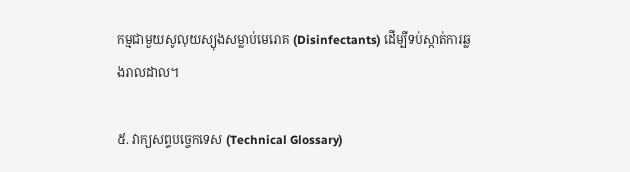កម្មជាមួយសូលុយស្យុងសម្លាប់មេរោគ (Disinfectants) ដើម្បីទប់ស្កាត់ការឆ្លងរាលដាល។

៥. វាក្យសព្ទបច្ចេកទេស (Technical Glossary)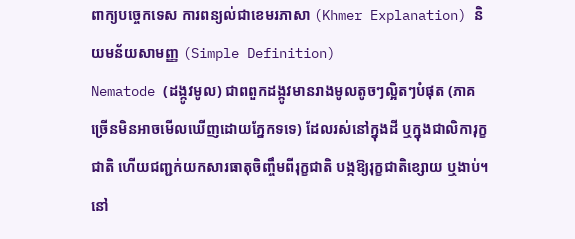ពាក្យបច្ចេកទេស ការពន្យល់ជាខេមរភាសា (Khmer Explanation) និយមន័យសាមញ្ញ (Simple Definition)
Nematode (ដង្កូវមូល) ជាពពួកដង្កូវមានរាងមូលតូចៗល្អិតៗបំផុត (ភាគច្រើនមិនអាចមើលឃើញដោយភ្នែកទទេ) ដែលរស់នៅក្នុងដី ឬក្នុងជាលិការុក្ខជាតិ ហើយជញ្ជក់យកសារធាតុចិញ្ចឹមពីរុក្ខជាតិ បង្កឱ្យរុក្ខជាតិខ្សោយ ឬងាប់។ នៅ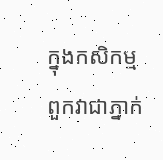ក្នុងកសិកម្ម ពួកវាជាភ្នាក់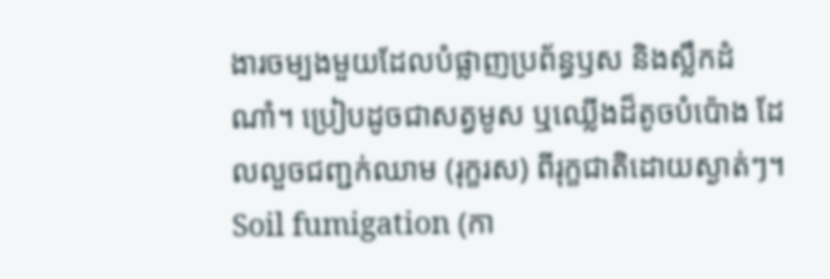ងារចម្បងមួយដែលបំផ្លាញប្រព័ន្ធឫស និងស្លឹកដំណាំ។ ប្រៀបដូចជាសត្វមូស ឬឈ្លើងដ៏តូចបំប៉ោង ដែលលួចជញ្ជក់ឈាម (រុក្ខរស) ពីរុក្ខជាតិដោយស្ងាត់ៗ។
Soil fumigation (កា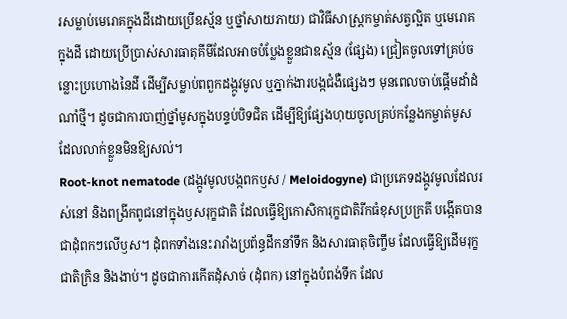រសម្លាប់មេរោគក្នុងដីដោយប្រើឧស្ម័ន ឬថ្នាំសាយភាយ) ជាវិធីសាស្ត្រកម្ចាត់សត្វល្អិត ឬមេរោគក្នុងដី ដោយប្រើប្រាស់សារធាតុគីមីដែលអាចបំប្លែងខ្លួនជាឧស្ម័ន (ផ្សែង) ជ្រៀតចូលទៅគ្រប់ចន្លោះប្រហោងនៃដី ដើម្បីសម្លាប់ពពួកដង្កូវមូល ឬភ្នាក់ងារបង្កជំងឺផ្សេងៗ មុនពេលចាប់ផ្តើមដាំដំណាំថ្មី។ ដូចជាការបាញ់ថ្នាំមូសក្នុងបន្ទប់បិទជិត ដើម្បីឱ្យផ្សែងហុយចូលគ្រប់កន្លែងកម្ចាត់មូសដែលលាក់ខ្លួនមិនឱ្យសល់។
Root-knot nematode (ដង្កូវមូលបង្កពកឫស / Meloidogyne) ជាប្រភេទដង្កូវមូលដែលរស់នៅ និងពង្រីកពូជនៅក្នុងឫសរុក្ខជាតិ ដែលធ្វើឱ្យកោសិការុក្ខជាតិរីកធំខុសប្រក្រតី បង្កើតបានជាដុំពកៗលើឫស។ ដុំពកទាំងនេះរារាំងប្រព័ន្ធដឹកនាំទឹក និងសារធាតុចិញ្ចឹម ដែលធ្វើឱ្យដើមរុក្ខជាតិក្រិន និងងាប់។ ដូចជាការកើតដុំសាច់ (ដុំពក) នៅក្នុងបំពង់ទឹក ដែល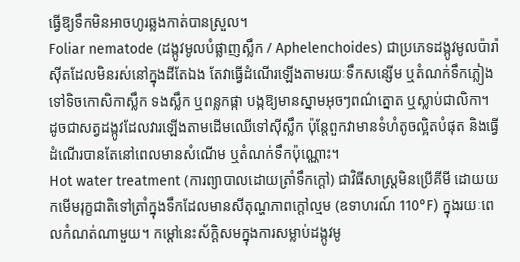ធ្វើឱ្យទឹកមិនអាចហូរឆ្លងកាត់បានស្រួល។
Foliar nematode (ដង្កូវមូលបំផ្លាញស្លឹក / Aphelenchoides) ជាប្រភេទដង្កូវមូលប៉ារ៉ាស៊ីតដែលមិនរស់នៅក្នុងដីតែឯង តែវាធ្វើដំណើរឡើងតាមរយៈទឹកសន្សើម ឬតំណក់ទឹកភ្លៀងទៅទិចកោសិកាស្លឹក ទងស្លឹក ឬពន្លកផ្កា បង្កឱ្យមានស្នាមអុចៗពណ៌ត្នោត ឬស្លាប់ជាលិកា។ ដូចជាសត្វដង្កូវដែលវារឡើងតាមដើមឈើទៅស៊ីស្លឹក ប៉ុន្តែពួកវាមានទំហំតូចល្អិតបំផុត និងធ្វើដំណើរបានតែនៅពេលមានសំណើម ឬតំណក់ទឹកប៉ុណ្ណោះ។
Hot water treatment (ការព្យាបាលដោយត្រាំទឹកក្តៅ) ជាវិធីសាស្ត្រមិនប្រើគីមី ដោយយកមើមរុក្ខជាតិទៅត្រាំក្នុងទឹកដែលមានសីតុណ្ហភាពក្តៅល្មម (ឧទាហរណ៍ 110°F) ក្នុងរយៈពេលកំណត់ណាមួយ។ កម្តៅនេះស័ក្តិសមក្នុងការសម្លាប់ដង្កូវមូ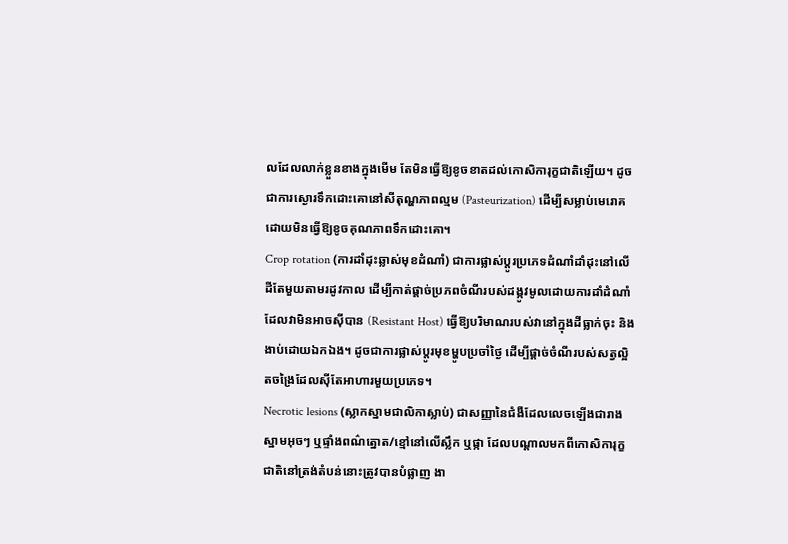លដែលលាក់ខ្លួនខាងក្នុងមើម តែមិនធ្វើឱ្យខូចខាតដល់កោសិការុក្ខជាតិឡើយ។ ដូចជាការស្ងោរទឹកដោះគោនៅសីតុណ្ហភាពល្មម (Pasteurization) ដើម្បីសម្លាប់មេរោគ ដោយមិនធ្វើឱ្យខូចគុណភាពទឹកដោះគោ។
Crop rotation (ការដាំដុះឆ្លាស់មុខដំណាំ) ជាការផ្លាស់ប្តូរប្រភេទដំណាំដាំដុះនៅលើដីតែមួយតាមរដូវកាល ដើម្បីកាត់ផ្តាច់ប្រភពចំណីរបស់ដង្កូវមូលដោយការដាំដំណាំដែលវាមិនអាចស៊ីបាន (Resistant Host) ធ្វើឱ្យបរិមាណរបស់វានៅក្នុងដីធ្លាក់ចុះ និងងាប់ដោយឯកឯង។ ដូចជាការផ្លាស់ប្តូរមុខម្ហូបប្រចាំថ្ងៃ ដើម្បីផ្តាច់ចំណីរបស់សត្វល្អិតចង្រៃដែលស៊ីតែអាហារមួយប្រភេទ។
Necrotic lesions (ស្លាកស្នាមជាលិកាស្លាប់) ជាសញ្ញានៃជំងឺដែលលេចឡើងជារាងស្នាមអុចៗ ឬផ្ទាំងពណ៌ត្នោត/ខ្មៅនៅលើស្លឹក ឬផ្កា ដែលបណ្តាលមកពីកោសិការុក្ខជាតិនៅត្រង់តំបន់នោះត្រូវបានបំផ្លាញ ងា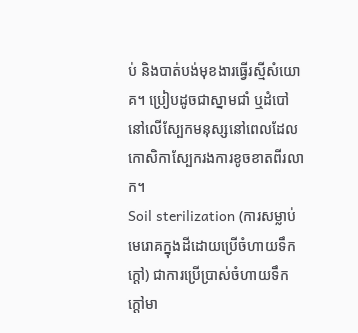ប់ និងបាត់បង់មុខងារធ្វើរស្មីសំយោគ។ ប្រៀបដូចជាស្នាមជាំ ឬដំបៅនៅលើស្បែកមនុស្សនៅពេលដែលកោសិកាស្បែករងការខូចខាតពីរលាក។
Soil sterilization (ការសម្លាប់មេរោគក្នុងដីដោយប្រើចំហាយទឹកក្ដៅ) ជាការប្រើប្រាស់ចំហាយទឹកក្តៅមា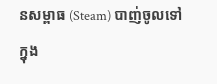នសម្ពាធ (Steam) បាញ់ចូលទៅក្នុង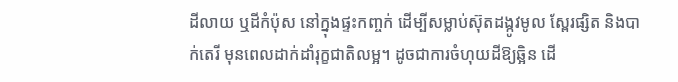ដីលាយ ឬដីកំប៉ុស នៅក្នុងផ្ទះកញ្ចក់ ដើម្បីសម្លាប់ស៊ុតដង្កូវមូល ស្ពែរផ្សិត និងបាក់តេរី មុនពេលដាក់ដាំរុក្ខជាតិលម្អ។ ដូចជាការចំហុយដីឱ្យឆ្អិន ដើ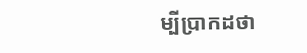ម្បីប្រាកដថា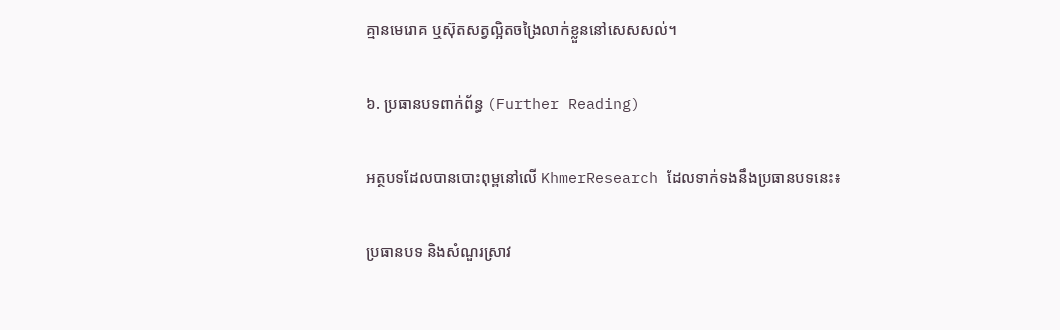គ្មានមេរោគ ឬស៊ុតសត្វល្អិតចង្រៃលាក់ខ្លួននៅសេសសល់។

៦. ប្រធានបទពាក់ព័ន្ធ (Further Reading)

អត្ថបទដែលបានបោះពុម្ពនៅលើ KhmerResearch ដែលទាក់ទងនឹងប្រធានបទនេះ៖

ប្រធានបទ និងសំណួរស្រាវ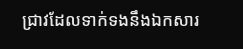ជ្រាវដែលទាក់ទងនឹងឯកសារ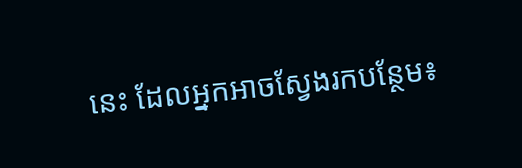នេះ ដែលអ្នកអាចស្វែងរកបន្ថែម៖